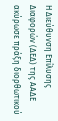Η Διεύθυνση Επίλυσης Διαφορών (ΔΕΔ) της ΑΑΔΕ ακύρωσε πράξη διορθωτικού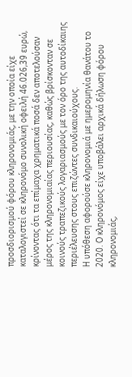προσδιορισμού φόρου κληρονομιάς, με την οποία είχε καταλογιστεί σε κληρονόμο συνολική οφειλή 46.026,39 ευρώ, κρίνοντας ότι τα επίμαχα χρηματικά ποσά δεν αποτελούσαν μέρος της κληρονομιαίας περιουσίας, καθώς βρίσκονταν σε κοινούς τραπεζικούς λογαριασμούς με τον όρο της αυτοδίκαιης περιέλευσης στους επιζώντες συνδικαιούχους.
Η υπόθεση αφορούσε κληρονομιά με ημερομηνία θανάτου το 2020. Ο κληρονόμος είχε υποβάλει αρχικά δήλωση φόρου κληρονομιάς,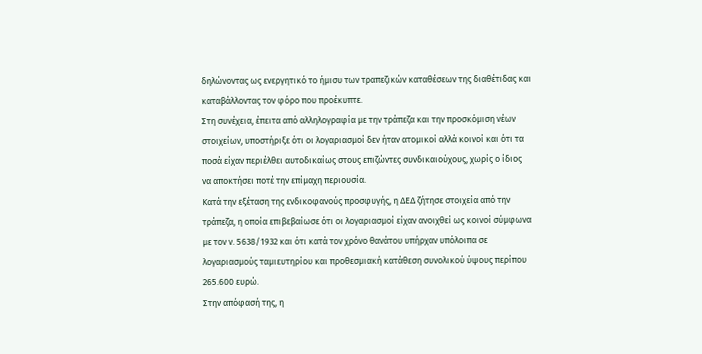δηλώνοντας ως ενεργητικό το ήμισυ των τραπεζικών καταθέσεων της διαθέτιδας και καταβάλλοντας τον φόρο που προέκυπτε.
Στη συνέχεια, έπειτα από αλληλογραφία με την τράπεζα και την προσκόμιση νέων στοιχείων, υποστήριξε ότι οι λογαριασμοί δεν ήταν ατομικοί αλλά κοινοί και ότι τα ποσά είχαν περιέλθει αυτοδικαίως στους επιζώντες συνδικαιούχους, χωρίς ο ίδιος να αποκτήσει ποτέ την επίμαχη περιουσία.
Κατά την εξέταση της ενδικοφανούς προσφυγής, η ΔΕΔ ζήτησε στοιχεία από την τράπεζα, η οποία επιβεβαίωσε ότι οι λογαριασμοί είχαν ανοιχθεί ως κοινοί σύμφωνα με τον ν. 5638/1932 και ότι κατά τον χρόνο θανάτου υπήρχαν υπόλοιπα σε λογαριασμούς ταμιευτηρίου και προθεσμιακή κατάθεση συνολικού ύψους περίπου 265.600 ευρώ.
Στην απόφασή της, η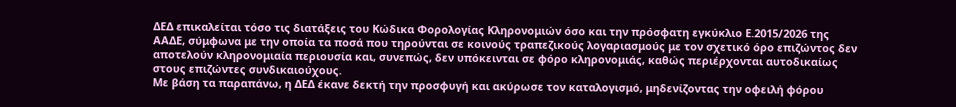ΔΕΔ επικαλείται τόσο τις διατάξεις του Κώδικα Φορολογίας Κληρονομιών όσο και την πρόσφατη εγκύκλιο Ε.2015/2026 της ΑΑΔΕ, σύμφωνα με την οποία τα ποσά που τηρούνται σε κοινούς τραπεζικούς λογαριασμούς με τον σχετικό όρο επιζώντος δεν αποτελούν κληρονομιαία περιουσία και, συνεπώς, δεν υπόκεινται σε φόρο κληρονομιάς, καθώς περιέρχονται αυτοδικαίως στους επιζώντες συνδικαιούχους.
Με βάση τα παραπάνω, η ΔΕΔ έκανε δεκτή την προσφυγή και ακύρωσε τον καταλογισμό, μηδενίζοντας την οφειλή φόρου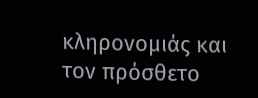κληρονομιάς και τον πρόσθετο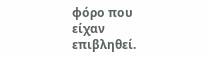φόρο που είχαν επιβληθεί.